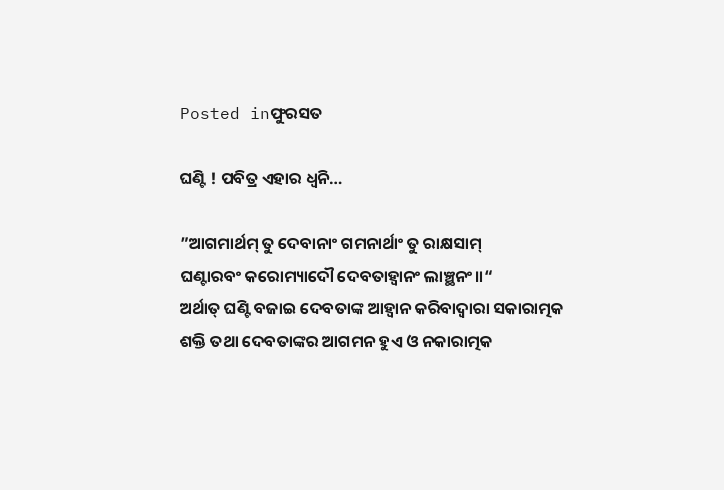Posted inଫୁରସତ

ଘଣ୍ଟି ! ପବିତ୍ର ଏହାର ଧ୍ୱନି…

”ଆଗମାର୍ଥମ୍‌ ତୁ ଦେବାନାଂ ଗମନାର୍ଥାଂ ତୁ ରାକ୍ଷସାମ୍‌
ଘଣ୍ଟାରବଂ କରୋମ୍ୟାଦୌ ଦେବତାହ୍ବାନଂ ଲାଞ୍ଛନଂ॥“
ଅର୍ଥାତ୍‌ ଘଣ୍ଟି ବଜାଇ ଦେବତାଙ୍କ ଆହ୍ବାନ କରିବାଦ୍ୱାରା ସକାରାତ୍ମକ ଶକ୍ତି ତଥା ଦେବତାଙ୍କର ଆଗମନ ହୁଏ ଓ ନକାରାତ୍ମକ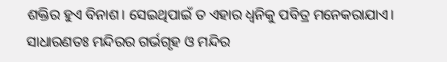ଶକ୍ତିର ହୁଏ ବିନାଶ। ସେଇଥିପାଇଁ ତ ଏହାର ଧ୍ୱନିକୁ ପବିତ୍ର ମନେକରାଯାଏ। ସାଧାରଣତଃ ମନ୍ଦିରର ଗର୍ଭଗୃହ ଓ ମନ୍ଦିର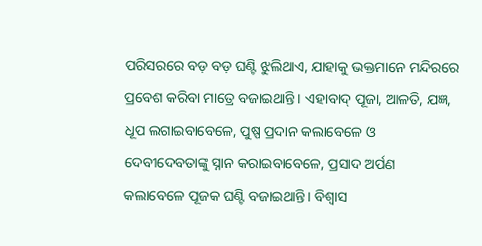ପରିସରରେ ବଡ଼ ବଡ଼ ଘଣ୍ଟି ଝୁଲିଥାଏ, ଯାହାକୁ ଭକ୍ତମାନେ ମନ୍ଦିରରେ ପ୍ରବେଶ କରିବା ମାତ୍ରେ ବଜାଇଥାନ୍ତି। ଏହାବାଦ୍‌ ପୂଜା, ଆଳତି, ଯଜ୍ଞ, ଧୂପ ଲଗାଇବାବେଳେ, ପୁଷ୍ପ ପ୍ରଦାନ କଲାବେଳେ ଓ ଦେବୀଦେବତାଙ୍କୁ ସ୍ନାନ କରାଇବାବେଳେ, ପ୍ରସାଦ ଅର୍ପଣ କଲାବେଳେ ପୂଜକ ଘଣ୍ଟି ବଜାଇଥାନ୍ତି। ବିଶ୍ୱାସ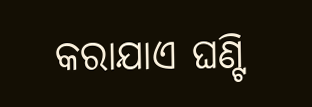କରାଯାଏ ଘଣ୍ଟି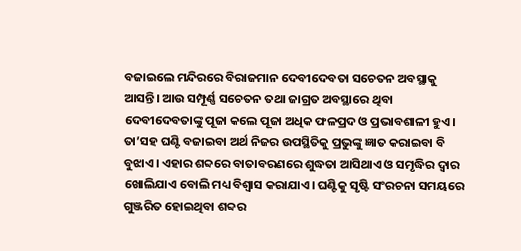ବଜାଇଲେ ମନ୍ଦିରରେ ବିରାଜମାନ ଦେବୀଦେବତା ସଚେତନ ଅବସ୍ଥାକୁ ଆସନ୍ତି। ଆଉ ସମ୍ପୂର୍ଣ୍ଣ ସଚେତନ ତଥା ଜାଗ୍ରତ ଅବସ୍ଥାରେ ଥିବା ଦେବୀଦେବତାଙ୍କୁ ପୂଜା କଲେ ପୂଜା ଅଧିକ ଫଳପ୍ରଦ ଓ ପ୍ରଭାବଶାଳୀ ହୁଏ। ତା’ସହ ଘଣ୍ଟି ବଜାଇବା ଅର୍ଥ ନିଜର ଉପସ୍ଥିତିକୁ ପ୍ରଭୁଙ୍କୁ ଜ୍ଞାତ କରାଇବା ବି ବୁଝାଏ। ଏହାର ଶବ୍ଦରେ ବାତାବରଣରେ ଶୁଦ୍ଧତା ଆସିଥାଏ ଓ ସମୃଦ୍ଧିର ଦ୍ୱାର ଖୋଲିଯାଏ ବୋଲି ମଧ୍ୟ ବିଶ୍ୱାସ କରାଯାଏ। ଘଣ୍ଟିକୁ ସୃଷ୍ଟି ସଂରଚନା ସମୟରେ ଗୁଞ୍ଜରିତ ହୋଇଥିବା ଶବ୍ଦର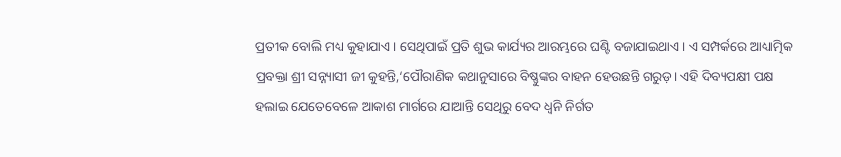ପ୍ରତୀକ ବୋଲି ମଧ୍ୟ କୁହାଯାଏ। ସେଥିପାଇଁ ପ୍ରତି ଶୁଭ କାର୍ଯ୍ୟର ଆରମ୍ଭରେ ଘଣ୍ଟି ବଜାଯାଇଥାଏ। ଏ ସମ୍ପର୍କରେ ଆଧ୍ୟାତ୍ମିକ ପ୍ରବକ୍ତା ଶ୍ରୀ ସନ୍ନ୍ୟାସୀ ଜୀ କୁହନ୍ତି,‘ପୌରାଣିକ କଥାନୁସାରେ ବିଷ୍ଣୁଙ୍କର ବାହନ ହେଉଛନ୍ତି ଗରୁଡ଼। ଏହି ଦିବ୍ୟପକ୍ଷୀ ପକ୍ଷ ହଲାଇ ଯେତେବେଳେ ଆକାଶ ମାର୍ଗରେ ଯାଆନ୍ତି ସେଥିରୁ ବେଦ ଧ୍ୱନି ନିର୍ଗତ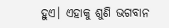ହୁଏ। ଏହାକୁ ଶୁଣି ଭଗବାନ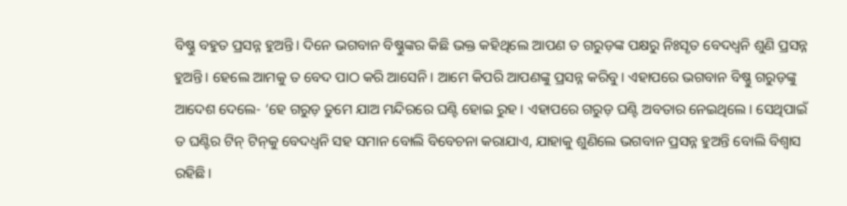ବିଷ୍ଣୁ ବହୁତ ପ୍ରସନ୍ନ ହୁଅନ୍ତି। ଦିନେ ଭଗବାନ ବିଷ୍ଣୁଙ୍କର କିଛି ଭକ୍ତ କହିଥିଲେ ଆପଣ ତ ଗରୁଡ଼ଙ୍କ ପକ୍ଷରୁ ନିଃସୃତ ବେଦଧ୍ୱନି ଶୁଣି ପ୍ରସନ୍ନ ହୁଅନ୍ତି। ହେଲେ ଆମକୁ ତ ବେଦ ପାଠ କରି ଆସେନି। ଆମେ କିପରି ଆପଣଙ୍କୁ ପ୍ରସନ୍ନ କରିବୁ। ଏହାପରେ ଭଗବାନ ବିଷ୍ଣୁ ଗରୁଡ଼ଙ୍କୁ ଆଦେଶ ଦେଲେ- ‘ହେ ଗରୁଡ଼ ତୁମେ ଯାଅ ମନ୍ଦିରରେ ଘଣ୍ଟି ହୋଇ ରୁହ। ଏହାପରେ ଗରୁଡ଼ ଘଣ୍ଟି ଅବତାର ନେଇଥିଲେ। ସେଥିପାଇଁ ତ ଘଣ୍ଟିର ଟିନ୍‌ ଟିନ୍‌କୁ ବେଦଧ୍ୱନି ସହ ସମାନ ବୋଲି ବିବେଚନା କରାଯାଏ, ଯାହାକୁ ଶୁଣିଲେ ଭଗବାନ ପ୍ରସନ୍ନ ହୁଅନ୍ତି ବୋଲି ବିଶ୍ୱାସ ରହିଛି।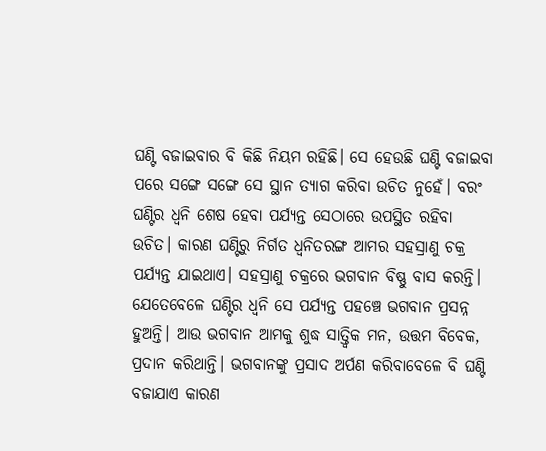ଘଣ୍ଟି ବଜାଇବାର ବି କିଛି ନିୟମ ରହିଛି। ସେ ହେଉଛି ଘଣ୍ଟି ବଜାଇବା ପରେ ସଙ୍ଗେ ସଙ୍ଗେ ସେ ସ୍ଥାନ ତ୍ୟାଗ କରିବା ଉଚିତ ନୁହେଁ। ବରଂ ଘଣ୍ଟିର ଧ୍ୱନି ଶେଷ ହେବା ପର୍ଯ୍ୟନ୍ତ ସେଠାରେ ଉପସ୍ଥିତ ରହିବା ଉଚିତ। କାରଣ ଘଣ୍ଟିରୁ ନିର୍ଗତ ଧ୍ୱନିତରଙ୍ଗ ଆମର ସହସ୍ରାଣୁ ଚକ୍ର ପର୍ଯ୍ୟନ୍ତ ଯାଇଥାଏ। ସହସ୍ରାଣୁ ଚକ୍ରରେ ଭଗବାନ ବିଷ୍ଣୁ ବାସ କରନ୍ତି। ଯେତେବେଳେ ଘଣ୍ଟିର ଧ୍ୱନି ସେ ପର୍ଯ୍ୟନ୍ତ ପହଞ୍ଚେ ଭଗବାନ ପ୍ରସନ୍ନ ହୁଅନ୍ତି। ଆଉ ଭଗବାନ ଆମକୁ ଶୁଦ୍ଧ ସାତ୍ତ୍ୱିକ ମନ, ଉତ୍ତମ ବିବେକ, ପ୍ରଦାନ କରିଥାନ୍ତି। ଭଗବାନଙ୍କୁ ପ୍ରସାଦ ଅର୍ପଣ କରିବାବେଳେ ବି ଘଣ୍ଟି ବଜାଯାଏ କାରଣ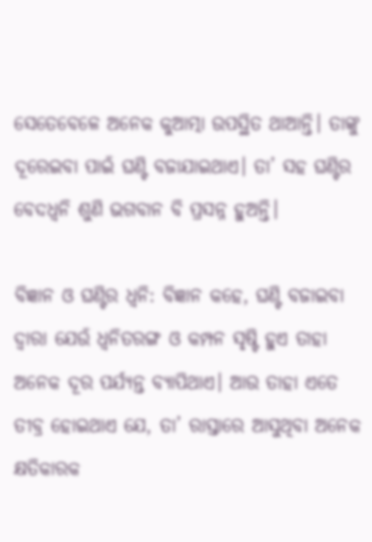ସେତେବେଳେ ଅନେକ କୁଆତ୍ମା ଉପସ୍ଥିତ ଥାଆନ୍ତି। ତାଙ୍କୁ ଦୂରେଇବା ପାଇଁ ଘଣ୍ଟି ବଜାଯାଇଥାଏ। ତା’ ସହ ଘଣ୍ଟିର ବେଦଧ୍ୱନି ଶୁଣି ଭଗବାନ ବି ପ୍ରସନ୍ନ ହୁଅନ୍ତି।

ବିଜ୍ଞାନ ଓ ଘଣ୍ଟିର ଧ୍ୱନି: ବିଜ୍ଞାନ କହେ, ଘଣ୍ଟି ବଜାଇବା ଦ୍ୱାରା ଯେଉଁ ଧ୍ୱନିତରଙ୍ଗ ଓ କମ୍ପନ ସୃଷ୍ଟି ହୁଏ ତାହା ଅନେକ ଦୂର ପର୍ଯ୍ୟନ୍ତ ବ୍ୟାପିଥାଏ। ଆଉ ତାହା ଏତେ ତୀବ୍ର ହୋଇଥାଏ ଯେ, ତା’ ରାସ୍ତାରେ ଆସୁଥିବା ଅନେକ କ୍ଷତିକାରକ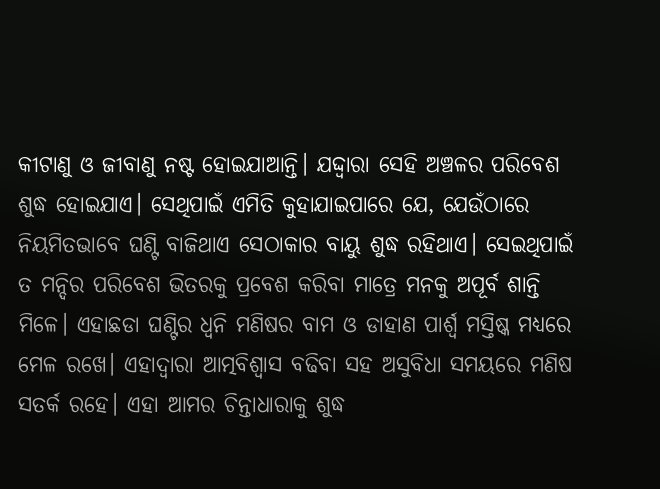କୀଟାଣୁ ଓ ଜୀବାଣୁ ନଷ୍ଟ ହୋଇଯାଆନ୍ତି। ଯଦ୍ଦ୍ବାରା ସେହି ଅଞ୍ଚଳର ପରିବେଶ ଶୁଦ୍ଧ ହୋଇଯାଏ। ସେଥିପାଇଁ ଏମିତି କୁହାଯାଇପାରେ ଯେ, ଯେଉଁଠାରେ ନିୟମିତଭାବେ ଘଣ୍ଟି ବାଜିଥାଏ ସେଠାକାର ବାୟୁ ଶୁଦ୍ଧ ରହିଥାଏ। ସେଇଥିପାଇଁ ତ ମନ୍ଦିର ପରିବେଶ ଭିତରକୁ ପ୍ରବେଶ କରିବା ମାତ୍ରେ ମନକୁ ଅପୂର୍ବ ଶାନ୍ତି ମିଳେ। ଏହାଛଡା ଘଣ୍ଟିର ଧ୍ୱନି ମଣିଷର ବାମ ଓ ଡାହାଣ ପାର୍ଶ୍ୱ ମସ୍ତିଷ୍କ ମଧ୍ୟରେ ମେଳ ରଖେ। ଏହାଦ୍ୱାରା ଆତ୍ମବିଶ୍ୱାସ ବଢିବା ସହ ଅସୁବିଧା ସମୟରେ ମଣିଷ ସତର୍କ ରହେ। ଏହା ଆମର ଚିନ୍ତାଧାରାକୁ ଶୁଦ୍ଧ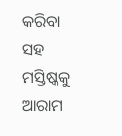କରିବା ସହ ମସ୍ତିଷ୍କକୁ ଆରାମ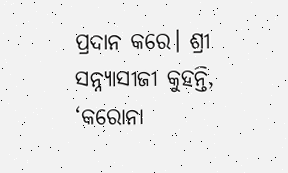ପ୍ରଦାନ କରେ। ଶ୍ରୀ ସନ୍ନ୍ୟାସୀଜୀ କୁହନ୍ତି, ‘କରୋନା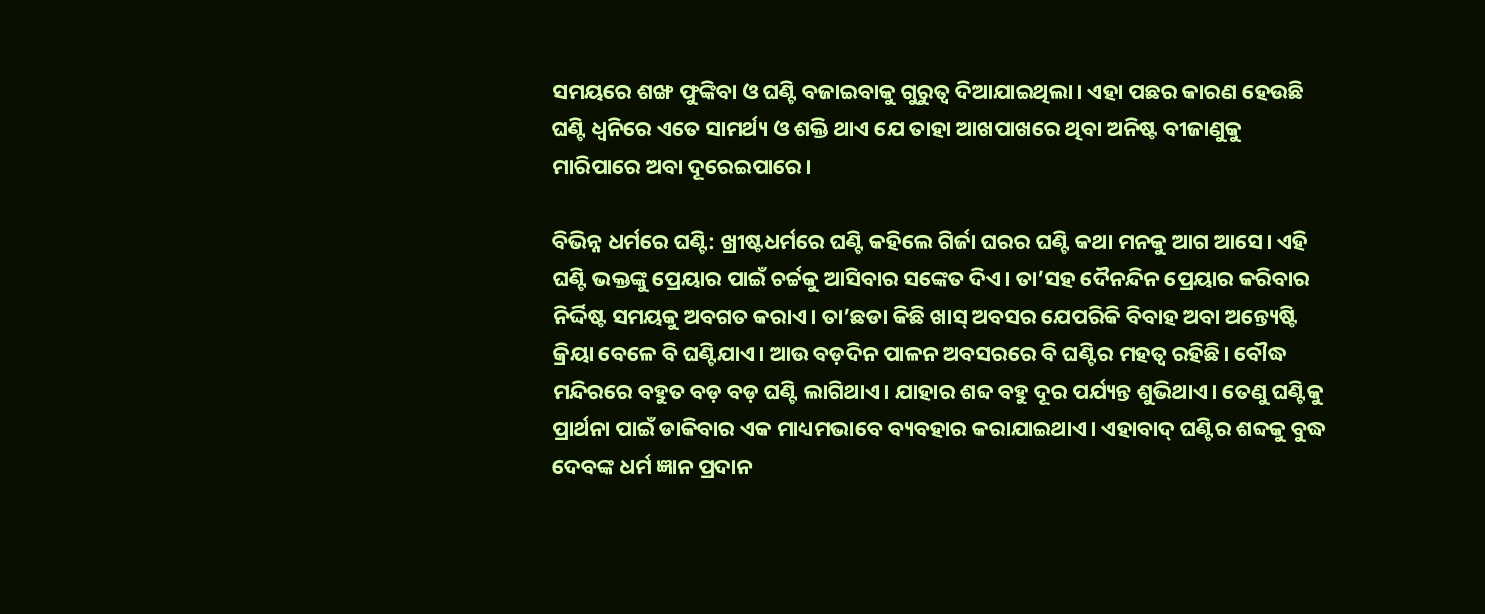ସମୟରେ ଶଙ୍ଖ ଫୁଙ୍କିବା ଓ ଘଣ୍ଟି ବଜାଇବାକୁ ଗୁରୁତ୍ୱ ଦିଆଯାଇଥିଲା। ଏହା ପଛର କାରଣ ହେଉଛି ଘଣ୍ଟି ଧ୍ୱନିରେ ଏତେ ସାମର୍ଥ୍ୟ ଓ ଶକ୍ତି ଥାଏ ଯେ ତାହା ଆଖପାଖରେ ଥିବା ଅନିଷ୍ଟ ବୀଜାଣୁକୁ ମାରିପାରେ ଅବା ଦୂରେଇପାରେ।

ବିଭିନ୍ନ ଧର୍ମରେ ଘଣ୍ଟି: ଖ୍ରୀଷ୍ଟଧର୍ମରେ ଘଣ୍ଟି କହିଲେ ଗିର୍ଜା ଘରର ଘଣ୍ଟି କଥା ମନକୁ ଆଗ ଆସେ। ଏହି ଘଣ୍ଟି ଭକ୍ତଙ୍କୁ ପ୍ରେୟାର ପାଇଁ ଚର୍ଚ୍ଚକୁ ଆସିବାର ସଙ୍କେତ ଦିଏ। ତା’ସହ ଦୈନନ୍ଦିନ ପ୍ରେୟାର କରିବାର ନିର୍ଦ୍ଦିଷ୍ଟ ସମୟକୁ ଅବଗତ କରାଏ। ତା’ଛଡା କିଛି ଖାସ୍‌ ଅବସର ଯେପରିକି ବିବାହ ଅବା ଅନ୍ତ୍ୟେଷ୍ଟି କ୍ରିୟା ବେଳେ ବି ଘଣ୍ଟିଯାଏ। ଆଉ ବଡ଼ଦିନ ପାଳନ ଅବସରରେ ବି ଘଣ୍ଟିର ମହତ୍ୱ ରହିଛି। ବୌଦ୍ଧ ମନ୍ଦିରରେ ବହୁତ ବଡ଼ ବଡ଼ ଘଣ୍ଟି ଲାଗିଥାଏ। ଯାହାର ଶବ୍ଦ ବହୁ ଦୂର ପର୍ଯ୍ୟନ୍ତ ଶୁଭିଥାଏ। ତେଣୁ ଘଣ୍ଟିକୁ ପ୍ରାର୍ଥନା ପାଇଁ ଡାକିବାର ଏକ ମାଧ୍ୟମଭାବେ ବ୍ୟବହାର କରାଯାଇଥାଏ। ଏହାବାଦ୍‌ ଘଣ୍ଟିର ଶବ୍ଦକୁ ବୁଦ୍ଧ ଦେବଙ୍କ ଧର୍ମ ଜ୍ଞାନ ପ୍ରଦାନ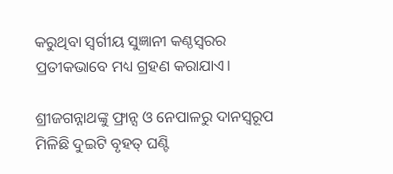କରୁଥିବା ସ୍ବର୍ଗୀୟ ସୁଜ୍ଞାନୀ କଣ୍ଠସ୍ବରର ପ୍ରତୀକଭାବେ ମଧ୍ୟ ଗ୍ରହଣ କରାଯାଏ।

ଶ୍ରୀଜଗନ୍ନାଥଙ୍କୁ ଫ୍ରାନ୍ସ ଓ ନେପାଳରୁ ଦାନସ୍ବରୂପ ମିଳିଛି ଦୁଇଟି ବୃହତ୍‌ ଘଣ୍ଟି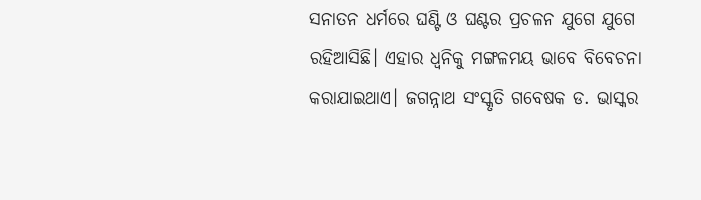ସନାତନ ଧର୍ମରେ ଘଣ୍ଟି ଓ ଘଣ୍ଟର ପ୍ରଚଳନ ଯୁଗେ ଯୁଗେ ରହିଆସିଛି। ଏହାର ଧ୍ୱନିକୁ ମଙ୍ଗଳମୟ ଭାବେ ବିବେଚନା କରାଯାଇଥାଏ। ଜଗନ୍ନାଥ ସଂସ୍କୃତି ଗବେଷକ ଡ. ଭାସ୍କର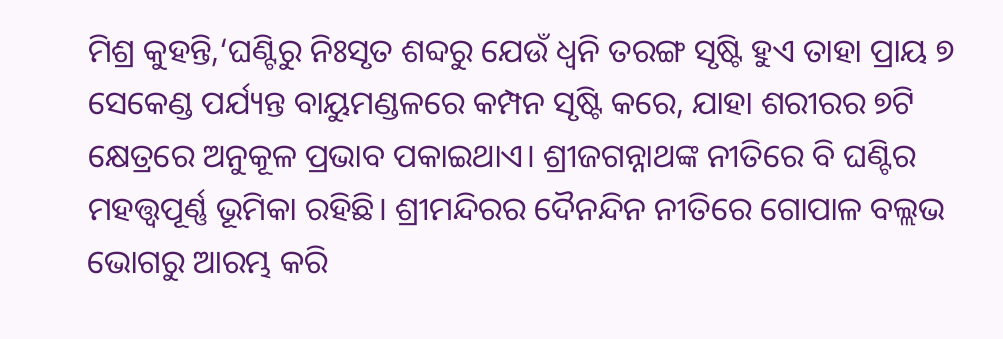ମିଶ୍ର କୁହନ୍ତି,‘ଘଣ୍ଟିରୁ ନିଃସୃତ ଶବ୍ଦରୁ ଯେଉଁ ଧ୍ୱନି ତରଙ୍ଗ ସୃଷ୍ଟି ହୁଏ ତାହା ପ୍ରାୟ ୭ ସେକେଣ୍ଡ ପର୍ଯ୍ୟନ୍ତ ବାୟୁମଣ୍ଡଳରେ କମ୍ପନ ସୃଷ୍ଟି କରେ, ଯାହା ଶରୀରର ୭ଟି କ୍ଷେତ୍ରରେ ଅନୁକୂଳ ପ୍ରଭାବ ପକାଇଥାଏ। ଶ୍ରୀଜଗନ୍ନାଥଙ୍କ ନୀତିରେ ବି ଘଣ୍ଟିର ମହତ୍ତ୍ୱପୂର୍ଣ୍ଣ ଭୂମିକା ରହିଛି। ଶ୍ରୀମନ୍ଦିରର ଦୈନନ୍ଦିନ ନୀତିରେ ଗୋପାଳ ବଲ୍ଲଭ ଭୋଗରୁ ଆରମ୍ଭ କରି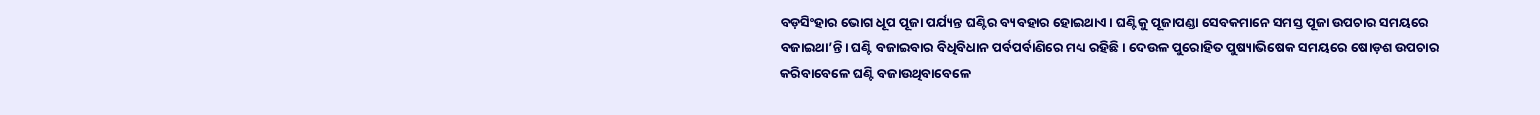ବଡ଼ସିଂହାର ଭୋଗ ଧୂପ ପୂଜା ପର୍ଯ୍ୟନ୍ତ ଘଣ୍ଟିର ବ୍ୟବହାର ହୋଇଥାଏ। ଘଣ୍ଟିକୁ ପୂଜାପଣ୍ଡା ସେବକମାନେ ସମସ୍ତ ପୂଜା ଉପଚାର ସମୟରେ ବଜାଇଥା’ନ୍ତି। ଘଣ୍ଟି ବଜାଇବାର ବିଧିବିଧାନ ପର୍ବପର୍ବାଣିରେ ମଧ୍ୟ ରହିଛି। ଦେଉଳ ପୁରୋହିତ ପୁଷ୍ୟାଭିଷେକ ସମୟରେ ଷୋଡ଼ଶ ଉପଚାର କରିବାବେଳେ ଘଣ୍ଟି ବଜାଉଥିବାବେଳେ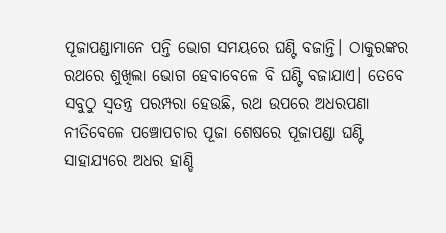ପୂଜାପଣ୍ଡାମାନେ ପନ୍ତି ଭୋଗ ସମୟରେ ଘଣ୍ଟି ବଜାନ୍ତି। ଠାକୁରଙ୍କର ରଥରେ ଶୁଖିଲା ଭୋଗ ହେବାବେଳେ ବି ଘଣ୍ଟି ବଜାଯାଏ। ତେବେ ସବୁଠୁ ସ୍ବତନ୍ତ୍ର ପରମ୍ପରା ହେଉଛି, ରଥ ଉପରେ ଅଧରପଣା ନୀତିବେଳେ ପଞ୍ଚୋପଚାର ପୂଜା ଶେଷରେ ପୂଜାପଣ୍ଡା ଘଣ୍ଟି ସାହାଯ୍ୟରେ ଅଧର ହାଣ୍ଡି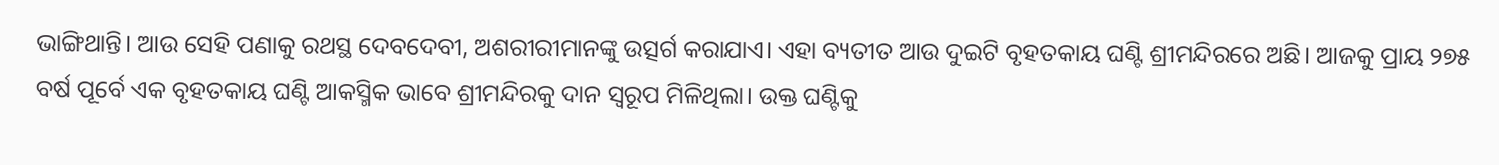ଭାଙ୍ଗିଥାନ୍ତି। ଆଉ ସେହି ପଣାକୁ ରଥସ୍ଥ ଦେବଦେବୀ, ଅଶରୀରୀମାନଙ୍କୁ ଉତ୍ସର୍ଗ କରାଯାଏ। ଏହା ବ୍ୟତୀତ ଆଉ ଦୁଇଟି ବୃହତକାୟ ଘଣ୍ଟି ଶ୍ରୀମନ୍ଦିରରେ ଅଛି। ଆଜକୁ ପ୍ରାୟ ୨୭୫ ବର୍ଷ ପୂର୍ବେ ଏକ ବୃହତକାୟ ଘଣ୍ଟି ଆକସ୍ମିକ ଭାବେ ଶ୍ରୀମନ୍ଦିରକୁ ଦାନ ସ୍ବରୂପ ମିଳିଥିଲା। ଉକ୍ତ ଘଣ୍ଟିକୁ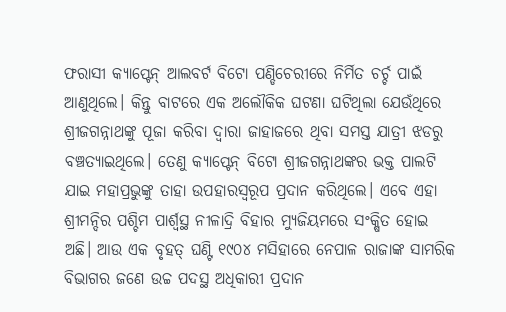ଫରାସୀ କ୍ୟାପ୍ଟେନ୍‌ ଆଲବର୍ଟ ବିଟୋ ପଣ୍ଡିଚେରୀରେ ନିର୍ମିତ ଚର୍ଚ୍ଚ ପାଇଁ ଆଣୁଥିଲେ। କିନ୍ତୁ ବାଟରେ ଏକ ଅଲୌକିକ ଘଟଣା ଘଟିଥିଲା ଯେଉଁଥିରେ ଶ୍ରୀଜଗନ୍ନାଥଙ୍କୁ ପୂଜା କରିବା ଦ୍ୱାରା ଜାହାଜରେ ଥିବା ସମସ୍ତ ଯାତ୍ରୀ ଝଡରୁ ବଞ୍ଚତ୍ୟାଇଥିଲେ। ତେଣୁ କ୍ୟାପ୍ଟେନ୍‌ ବିଟୋ ଶ୍ରୀଜଗନ୍ନାଥଙ୍କର ଭକ୍ତ ପାଲଟି ଯାଇ ମହାପ୍ରଭୁଙ୍କୁ ତାହା ଉପହାରସ୍ବରୂପ ପ୍ରଦାନ କରିଥିଲେ। ଏବେ ଏହା ଶ୍ରୀମନ୍ଦିର ପଶ୍ଚିମ ପାର୍ଶ୍ୱସ୍ଥ ନୀଳାଦ୍ରି ବିହାର ମ୍ୟୁଜିୟମରେ ସଂକ୍ଷିତ ହୋଇ ଅଛି। ଆଉ ଏକ ବୃହତ୍‌ ଘଣ୍ଟି ୧୯୦୪ ମସିହାରେ ନେପାଳ ରାଜାଙ୍କ ସାମରିକ ବିଭାଗର ଜଣେ ଉଚ୍ଚ ପଦସ୍ଥ ଅଧିକାରୀ ପ୍ରଦାନ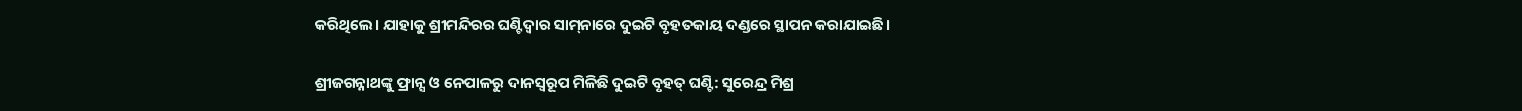କରିଥିଲେ। ଯାହାକୁ ଶ୍ରୀମନ୍ଦିରର ଘଣ୍ଟିଦ୍ୱାର ସାମ୍‌ନାରେ ଦୁଇଟି ବୃହତକାୟ ଦଣ୍ଡରେ ସ୍ଥାପନ କରାଯାଇଛି।

ଶ୍ରୀଜଗନ୍ନାଥଙ୍କୁ ଫ୍ରାନ୍ସ ଓ ନେପାଳରୁ ଦାନସ୍ବରୂପ ମିଳିଛି ଦୁଇଟି ବୃହତ୍‌ ଘଣ୍ଟି: ସୁରେନ୍ଦ୍ର ମିଶ୍ର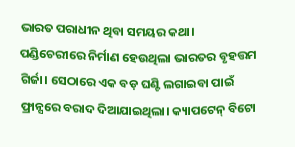ଭାରତ ପରାଧୀନ ଥିବା ସମୟର କଥା। ପଣ୍ଡିଚେରୀରେ ନିର୍ମାଣ ହେଉଥିଲା ଭାରତର ବୃହତ୍ତମ ଗିର୍ଜା। ସେଠାରେ ଏକ ବଡ଼ ଘଣ୍ଟି ଲଗାଇବା ପାଇଁ ଫ୍ରାନ୍ସରେ ବରାଦ ଦିଆଯାଇଥିଲା। କ୍ୟାପଟେନ୍‌ ବିଟୋ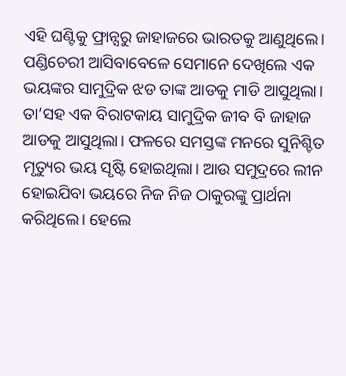ଏହି ଘଣ୍ଟିକୁ ଫ୍ରାନ୍ସରୁ ଜାହାଜରେ ଭାରତକୁ ଆଣୁଥିଲେ। ପଣ୍ଡିଚେରୀ ଆସିବାବେଳେ ସେମାନେ ଦେଖିଲେ ଏକ ଭୟଙ୍କର ସାମୁଦ୍ରିକ ଝଡ ତାଙ୍କ ଆଡକୁ ମାଡି ଆସୁଥିଲା। ତା’ସହ ଏକ ବିରାଟକାୟ ସାମୁଦ୍ରିକ ଜୀବ ବି ଜାହାଜ ଆଡକୁ ଆସୁଥିଲା। ଫଳରେ ସମସ୍ତଙ୍କ ମନରେ ସୁନିଶ୍ଚିତ ମୃତ୍ୟୁର ଭୟ ସୃଷ୍ଟି ହୋଇଥିଲା। ଆଉ ସମୁଦ୍ରରେ ଲୀନ ହୋଇଯିବା ଭୟରେ ନିଜ ନିଜ ଠାକୁରଙ୍କୁ ପ୍ରାର୍ଥନା କରିଥିଲେ। ହେଲେ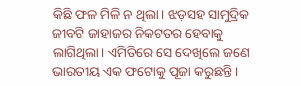କିଛି ଫଳ ମିଳି ନ ଥିଲା। ଝଡ଼ସହ ସାମୁଦ୍ରିକ ଜୀବଟି ଜାହାଜର ନିକଟତର ହେବାକୁ ଲାଗିଥିଲା। ଏମିତିରେ ସେ ଦେଖିଲେ ଜଣେ ଭାରତୀୟ ଏକ ଫଟୋକୁ ପୂଜା କରୁଛନ୍ତି।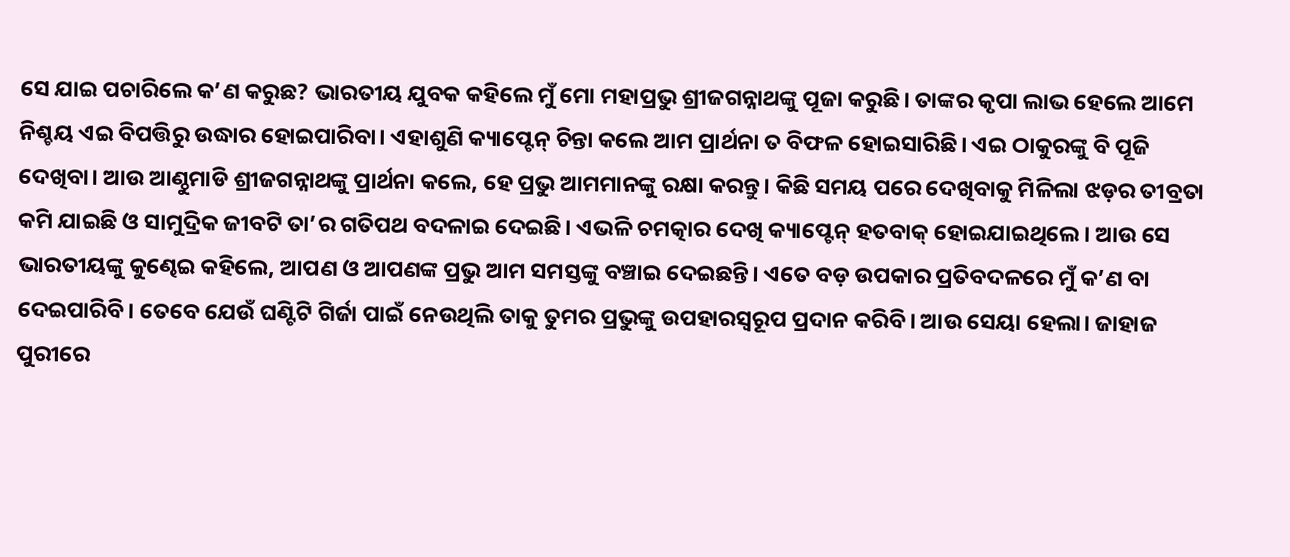ସେ ଯାଇ ପଚାରିଲେ କ’ଣ କରୁଛ? ଭାରତୀୟ ଯୁବକ କହିଲେ ମୁଁ ମୋ ମହାପ୍ରଭୁ ଶ୍ରୀଜଗନ୍ନାଥଙ୍କୁ ପୂଜା କରୁଛି। ତାଙ୍କର କୃପା ଲାଭ ହେଲେ ଆମେ ନିଶ୍ଚୟ ଏଇ ବିପତ୍ତିରୁ ଉଦ୍ଧାର ହୋଇପାରିବା। ଏହାଶୁଣି କ୍ୟାପ୍ଟେନ୍‌ ଚିନ୍ତା କଲେ ଆମ ପ୍ରାର୍ଥନା ତ ବିଫଳ ହୋଇସାରିଛି। ଏଇ ଠାକୁରଙ୍କୁ ବି ପୂଜି ଦେଖିବା। ଆଉ ଆଣ୍ଠୁମାଡି ଶ୍ରୀଜଗନ୍ନାଥଙ୍କୁ ପ୍ରାର୍ଥନା କଲେ, ହେ ପ୍ରଭୁ ଆମମାନଙ୍କୁ ରକ୍ଷା କରନ୍ତୁ। କିଛି ସମୟ ପରେ ଦେଖିବାକୁ ମିଳିଲା ଝଡ଼ର ତୀବ୍ରତା କମି ଯାଇଛି ଓ ସାମୁଦ୍ରିକ ଜୀବଟି ତା’ର ଗତିପଥ ବଦଳାଇ ଦେଇଛି। ଏଭଳି ଚମତ୍କାର ଦେଖି କ୍ୟାପ୍ଟେନ୍‌ ହତବାକ୍‌ ହୋଇଯାଇଥିଲେ। ଆଉ ସେ ଭାରତୀୟଙ୍କୁ କୁଣ୍ଢେଇ କହିଲେ, ଆପଣ ଓ ଆପଣଙ୍କ ପ୍ରଭୁ ଆମ ସମସ୍ତଙ୍କୁ ବଞ୍ଚାଇ ଦେଇଛନ୍ତି। ଏତେ ବଡ଼ ଉପକାର ପ୍ରତିବଦଳରେ ମୁଁ କ’ଣ ବା ଦେଇପାରିବି। ତେବେ ଯେଉଁ ଘଣ୍ଟିଟି ଗିର୍ଜା ପାଇଁ ନେଉଥିଲି ତାକୁ ତୁମର ପ୍ରଭୁଙ୍କୁ ଉପହାରସ୍ବରୂପ ପ୍ରଦାନ କରିବି। ଆଉ ସେୟା ହେଲା। ଜାହାଜ ପୁରୀରେ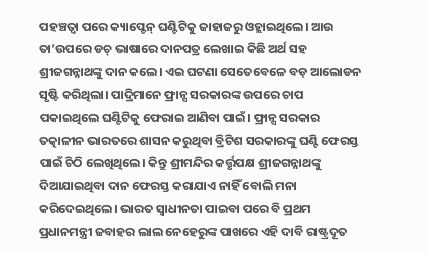ପହଞ୍ଚତ୍ବା ପରେ କ୍ୟାପ୍ଟେନ୍‌ ଘଣ୍ଟିଟିକୁ ଜାହାଜରୁ ଓହ୍ଲାଇଥିଲେ। ଆଉ ତା’ଉପରେ ଡଚ୍‌ ଭାଷାରେ ଦାନପତ୍ର ଲେଖାଇ କିଛି ଅର୍ଥ ସହ ଶ୍ରୀଜଗନ୍ନାଥଙ୍କୁ ଦାନ କଲେ। ଏଇ ଘଟଣା ସେତେବେଳେ ବଡ଼ ଆଲୋଡନ ସୃଷ୍ଟି କରିଥିଲା। ପାଦ୍ରିମାନେ ଫ୍ରାନ୍ସ ସରକାରଙ୍କ ଉପରେ ଚାପ ପକାଇଥିଲେ ଘଣ୍ଟିଟିକୁ ଫେରାଇ ଆଣିବା ପାଇଁ। ଫ୍ରାନ୍ସ ସରକାର ତତ୍କାଳୀନ ଭାରତରେ ଶାସନ କରୁଥିବା ବ୍ରିଟିଶ ସରକାରଙ୍କୁ ଘଣ୍ଟି ଫେରସ୍ତ ପାଇଁ ଚିଠି ଲେଖିଥିଲେ। କିନ୍ତୁ ଶ୍ରୀମନ୍ଦିର କର୍ତ୍ତୃପକ୍ଷ ଶ୍ରୀଜଗନ୍ନାଥଙ୍କୁ ଦିଆଯାଇଥିବା ଦାନ ଫେରସ୍ତ କରାଯାଏ ନାହିଁ ବୋଲି ମନା କରିଦେଇଥିଲେ। ଭାରତ ସ୍ବାଧୀନତା ପାଇବା ପରେ ବି ପ୍ରଥମ ପ୍ରଧାନମନ୍ତ୍ରୀ ଜବାହର ଲାଲ ନେହେରୁଙ୍କ ପାଖରେ ଏହି ଦାବି ରାଷ୍ଟ୍ରଦୂତ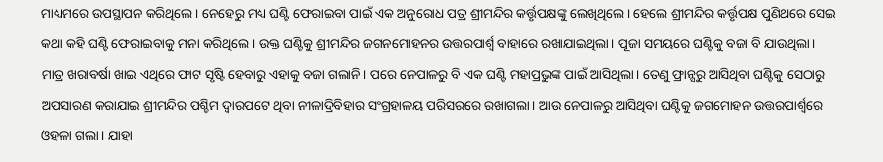ମାଧ୍ୟମରେ ଉପସ୍ଥାପନ କରିଥିଲେ। ନେହେରୁ ମଧ୍ୟ ଘଣ୍ଟି ଫେରାଇବା ପାଇଁ ଏକ ଅନୁରୋଧ ପତ୍ର ଶ୍ରୀମନ୍ଦିର କର୍ତ୍ତୃପକ୍ଷଙ୍କୁ ଲେଖିଥିଲେ। ହେଲେ ଶ୍ରୀମନ୍ଦିର କର୍ତ୍ତୃପକ୍ଷ ପୁଣିଥରେ ସେଇ କଥା କହି ଘଣ୍ଟି ଫେରାଇବାକୁ ମନା କରିଥିଲେ। ଉକ୍ତ ଘଣ୍ଟିକୁ ଶ୍ରୀମନ୍ଦିର ଜଗନମୋହନର ଉତ୍ତରପାର୍ଶ୍ୱ ବାହାରେ ରଖାଯାଇଥିଲା। ପୂଜା ସମୟରେ ଘଣ୍ଟିକୁ ବଜା ବି ଯାଉଥିଲା। ମାତ୍ର ଖରାବର୍ଷା ଖାଇ ଏଥିରେ ଫାଟ ସୃଷ୍ଟି ହେବାରୁ ଏହାକୁ ବଜା ଗଲାନି। ପରେ ନେପାଳରୁ ବି ଏକ ଘଣ୍ଟି ମହାପ୍ରଭୁଙ୍କ ପାଇଁ ଆସିଥିଲା। ତେଣୁ ଫ୍ରାନ୍ସରୁ ଆସିଥିବା ଘଣ୍ଟିକୁ ସେଠାରୁ ଅପସାରଣ କରାଯାଇ ଶ୍ରୀମନ୍ଦିର ପଶ୍ଚିମ ଦ୍ୱାରପଟେ ଥିବା ନୀଳାଦ୍ରିବିହାର ସଂଗ୍ରହାଳୟ ପରିସରରେ ରଖାଗଲା। ଆଉ ନେପାଳରୁ ଆସିଥିବା ଘଣ୍ଟିକୁ ଜଗମୋହନ ଉତ୍ତରପାର୍ଶ୍ୱରେ ଓହଳା ଗଲା। ଯାହା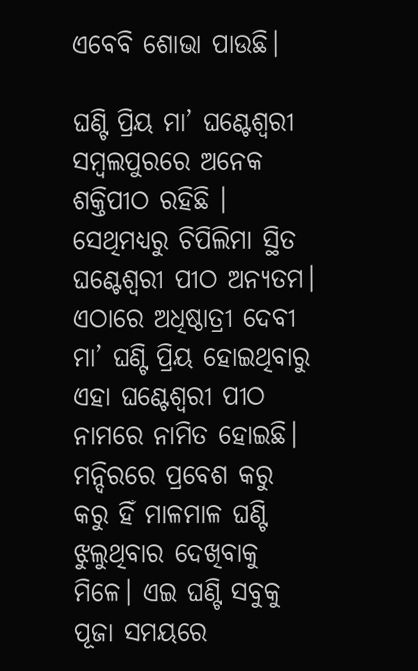ଏବେବି ଶୋଭା ପାଉଛି।

ଘଣ୍ଟି ପ୍ରିୟ ମା’ ଘଣ୍ଟେଶ୍ୱରୀ
ସମ୍ବଲପୁରରେ ଅନେକ ଶକ୍ତିପୀଠ ରହିଛି । ସେଥିମଧ୍ୟରୁ ଚିପିଲିମା ସ୍ଥିତ ଘଣ୍ଟେଶ୍ୱରୀ ପୀଠ ଅନ୍ୟତମ। ଏଠାରେ ଅଧିଷ୍ଠାତ୍ରୀ ଦେବୀ ମା’ ଘଣ୍ଟି ପ୍ରିୟ ହୋଇଥିବାରୁ ଏହା ଘଣ୍ଟେଶ୍ୱରୀ ପୀଠ ନାମରେ ନାମିତ ହୋଇଛି। ମନ୍ଦିରରେ ପ୍ରବେଶ କରୁ କରୁ ହିଁ ମାଳମାଳ ଘଣ୍ଟି ଝୁଲୁଥିବାର ଦେଖିବାକୁ ମିଳେ। ଏଇ ଘଣ୍ଟି ସବୁକୁ ପୂଜା ସମୟରେ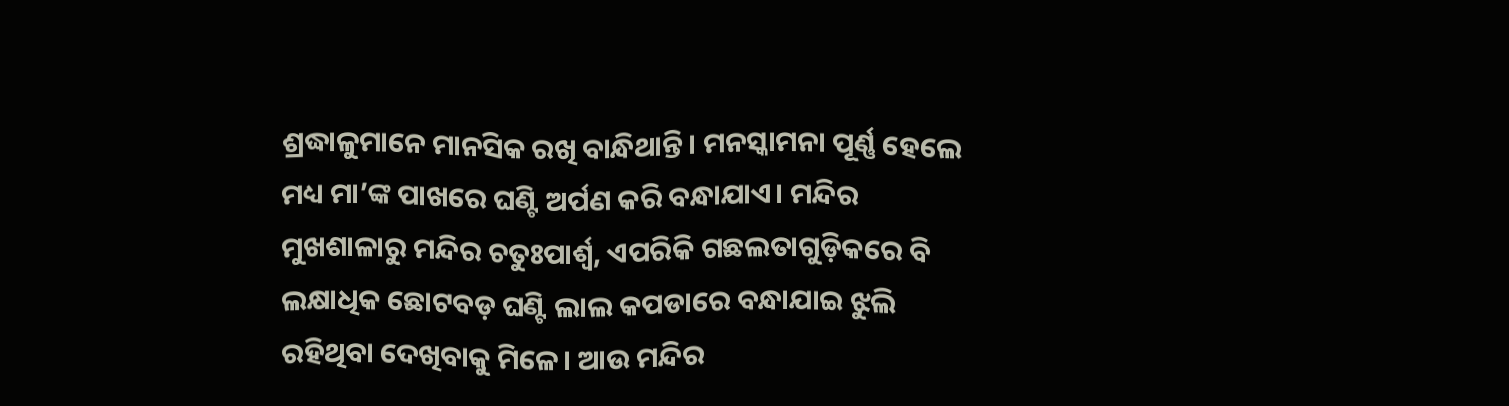ଶ୍ରଦ୍ଧାଳୁମାନେ ମାନସିକ ରଖି ବାନ୍ଧିଥାନ୍ତି। ମନସ୍କାମନା ପୂର୍ଣ୍ଣ ହେଲେ ମଧ୍ୟ ମା’ଙ୍କ ପାଖରେ ଘଣ୍ଟି ଅର୍ପଣ କରି ବନ୍ଧାଯାଏ। ମନ୍ଦିର ମୁଖଶାଳାରୁ ମନ୍ଦିର ଚତୁଃପାର୍ଶ୍ୱ, ଏପରିକି ଗଛଲତାଗୁଡ଼ିକରେ ବି ଲକ୍ଷାଧିକ ଛୋଟବଡ଼ ଘଣ୍ଟି ଲାଲ କପଡାରେ ବନ୍ଧାଯାଇ ଝୁଲି ରହିଥିବା ଦେଖିବାକୁ ମିଳେ। ଆଉ ମନ୍ଦିର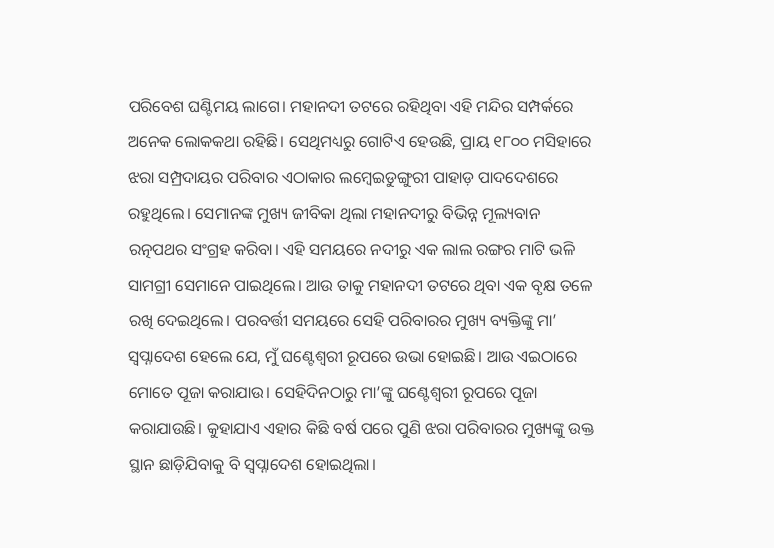ପରିବେଶ ଘଣ୍ଟିମୟ ଲାଗେ। ମହାନଦୀ ତଟରେ ରହିଥିବା ଏହି ମନ୍ଦିର ସମ୍ପର୍କରେ ଅନେକ ଲୋକକଥା ରହିଛି। ସେଥିମଧ୍ୟରୁ ଗୋଟିଏ ହେଉଛି, ପ୍ରାୟ ୧୮୦୦ ମସିହାରେ ଝରା ସମ୍ପ୍ରଦାୟର ପରିବାର ଏଠାକାର ଲମ୍ବେଇଡୁଙ୍ଗୁରୀ ପାହାଡ଼ ପାଦଦେଶରେ ରହୁଥିଲେ। ସେମାନଙ୍କ ମୁଖ୍ୟ ଜୀବିକା ଥିଲା ମହାନଦୀରୁ ବିଭିନ୍ନ ମୂଲ୍ୟବାନ ରତ୍ନପଥର ସଂଗ୍ରହ କରିବା। ଏହି ସମୟରେ ନଦୀରୁ ଏକ ଲାଲ ରଙ୍ଗର ମାଟି ଭଳି ସାମଗ୍ରୀ ସେମାନେ ପାଇଥିଲେ। ଆଉ ତାକୁ ମହାନଦୀ ତଟରେ ଥିବା ଏକ ବୃକ୍ଷ ତଳେ ରଖି ଦେଇଥିଲେ। ପରବର୍ତ୍ତୀ ସମୟରେ ସେହି ପରିବାରର ମୁଖ୍ୟ ବ୍ୟକ୍ତିଙ୍କୁ ମା’ ସ୍ବପ୍ନାଦେଶ ହେଲେ ଯେ, ମୁଁ ଘଣ୍ଟେଶ୍ୱରୀ ରୂପରେ ଉଭା ହୋଇଛି। ଆଉ ଏଇଠାରେ ମୋତେ ପୂଜା କରାଯାଉ। ସେହିଦିନଠାରୁ ମା’ଙ୍କୁ ଘଣ୍ଟେଶ୍ୱରୀ ରୂପରେ ପୂଜା କରାଯାଉଛି। କୁହାଯାଏ ଏହାର କିଛି ବର୍ଷ ପରେ ପୁଣି ଝରା ପରିବାରର ମୁଖ୍ୟଙ୍କୁ ଉକ୍ତ ସ୍ଥାନ ଛାଡ଼ିଯିବାକୁ ବି ସ୍ବପ୍ନାଦେଶ ହୋଇଥିଲା।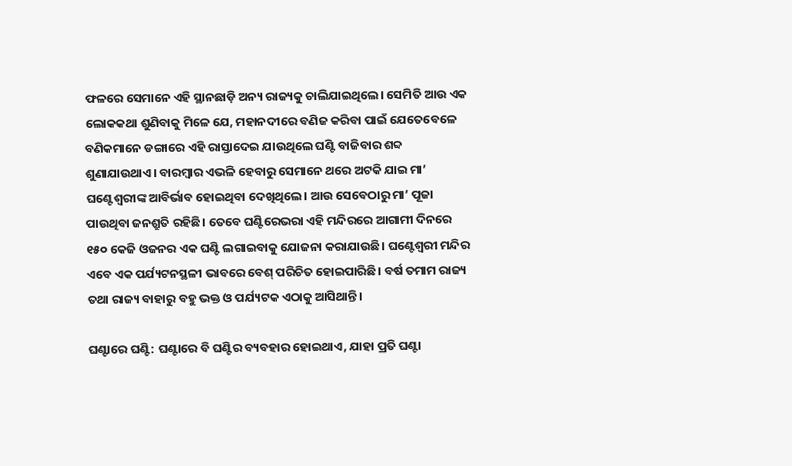ଫଳରେ ସେମାନେ ଏହି ସ୍ଥାନଛାଡ଼ି ଅନ୍ୟ ରାଜ୍ୟକୁ ଚାଲିଯାଇଥିଲେ। ସେମିତି ଆଉ ଏକ ଲୋକକଥା ଶୁଣିବାକୁ ମିଳେ ଯେ, ମହାନଦୀରେ ବଣିଜ କରିବା ପାଇଁ ଯେତେବେଳେ ବଣିକମାନେ ଡଙ୍ଗାରେ ଏହି ରାସ୍ତାଦେଇ ଯାଉଥିଲେ ଘଣ୍ଟି ବାଜିବାର ଶବ୍ଦ ଶୁଣାଯାଉଥାଏ। ବାରମ୍ବାର ଏଭଳି ହେବାରୁ ସେମାନେ ଥରେ ଅଟକି ଯାଇ ମା’ ଘଣ୍ଟେଶ୍ୱରୀଙ୍କ ଆବିର୍ଭାବ ହୋଇଥିବା ଦେଖିଥିଲେ। ଆଉ ସେବେଠାରୁ ମା’ ପୂଜା ପାଉଥିବା ଜନଶ୍ରୁତି ରହିଛି। ତେବେ ଘଣ୍ଟିରେଭରା ଏହି ମନ୍ଦିରରେ ଆଗାମୀ ଦିନରେ ୧୫୦ କେଜି ଓଜନର ଏକ ଘଣ୍ଟି ଲଗାଇବାକୁ ଯୋଜନା କରାଯାଉଛି। ଘଣ୍ଟେଶ୍ୱରୀ ମନ୍ଦିର ଏବେ ଏକ ପର୍ଯ୍ୟଟନସ୍ଥଳୀ ଭାବରେ ବେଶ୍‌ ପରିଚିତ ହୋଇପାରିଛି। ବର୍ଷ ତମାମ ରାଜ୍ୟ ତଥା ରାଜ୍ୟ ବାହାରୁ ବହୁ ଭକ୍ତ ଓ ପର୍ଯ୍ୟଟକ ଏଠାକୁ ଆସିଥାନ୍ତି।

ଘଣ୍ଟାରେ ଘଣ୍ଟି: ଘଣ୍ଟାରେ ବି ଘଣ୍ଟିର ବ୍ୟବହାର ହୋଇଥାଏ, ଯାହା ପ୍ରତି ଘଣ୍ଟା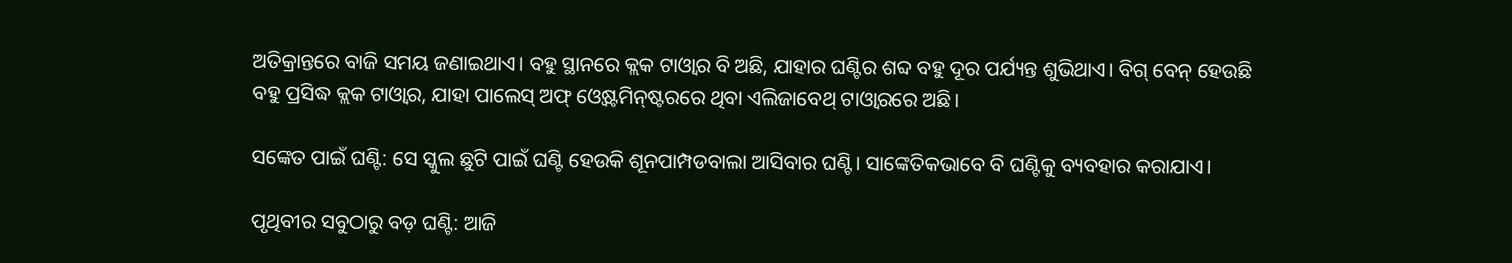ଅତିକ୍ରାନ୍ତରେ ବାଜି ସମୟ ଜଣାଇଥାଏ। ବହୁ ସ୍ଥାନରେ କ୍ଲକ ଟାଓ୍ବାର ବି ଅଛି, ଯାହାର ଘଣ୍ଟିର ଶବ୍ଦ ବହୁ ଦୂର ପର୍ଯ୍ୟନ୍ତ ଶୁଭିଥାଏ। ବିଗ୍‌ ବେନ୍‌ ହେଉଛି ବହୁ ପ୍ରସିଦ୍ଧ କ୍ଲକ ଟାଓ୍ବାର, ଯାହା ପାଲେସ୍‌ ଅଫ୍‌ ଓ୍ବେଷ୍ଟମିନ୍‌ଷ୍ଟରରେ ଥିବା ଏଲିଜାବେଥ୍‌ ଟାଓ୍ବାରରେ ଅଛି।

ସଙ୍କେତ ପାଇଁ ଘଣ୍ଟି: ସେ ସ୍କୁଲ ଛୁଟି ପାଇଁ ଘଣ୍ଟି ହେଉକି ଶୂନପାମ୍ପଡବାଲା ଆସିବାର ଘଣ୍ଟି। ସାଙ୍କେତିକଭାବେ ବି ଘଣ୍ଟିକୁ ବ୍ୟବହାର କରାଯାଏ।

ପୃଥିବୀର ସବୁଠାରୁ ବଡ଼ ଘଣ୍ଟି: ଆଜି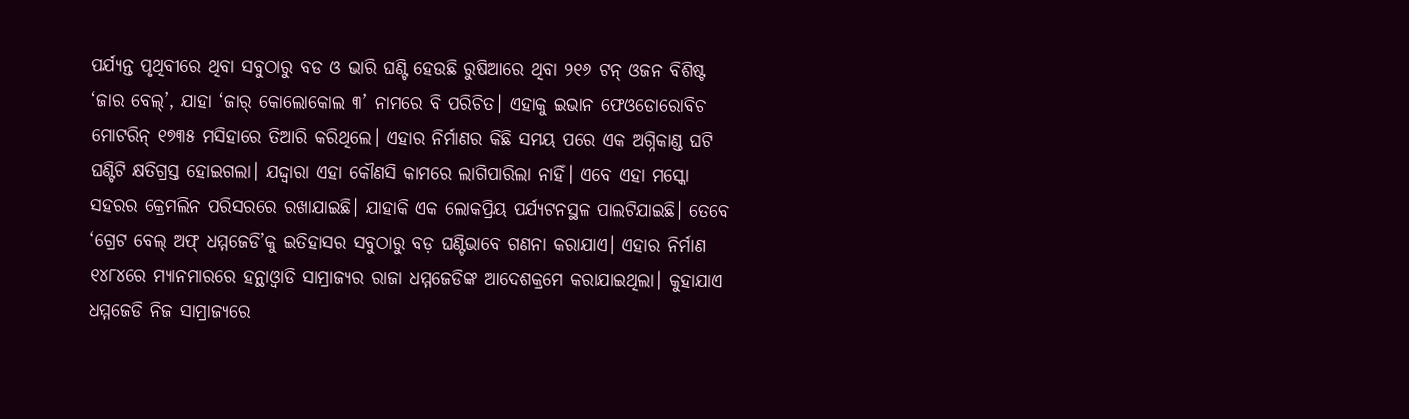ପର୍ଯ୍ୟନ୍ତ ପୃଥିବୀରେ ଥିବା ସବୁଠାରୁ ବଡ ଓ ଭାରି ଘଣ୍ଟି ହେଉଛି ରୁଷିଆରେ ଥିବା ୨୧୬ ଟନ୍‌ ଓଜନ ବିଶିଷ୍ଟ ‘ଜାର ବେଲ୍‌’, ଯାହା ‘ଜାର୍‌ କୋଲୋକୋଲ ୩’ ନାମରେ ବି ପରିଚିତ। ଏହାକୁ ଇଭାନ ଫେଓଡୋରୋବିଚ ମୋଟରିନ୍‌ ୧୭୩୫ ମସିହାରେ ତିଆରି କରିଥିଲେ। ଏହାର ନିର୍ମାଣର କିଛି ସମୟ ପରେ ଏକ ଅଗ୍ନିକାଣ୍ଡ ଘଟି ଘଣ୍ଟିଟି କ୍ଷତିଗ୍ରସ୍ତ ହୋଇଗଲା। ଯଦ୍ଦ୍ବାରା ଏହା କୌଣସି କାମରେ ଲାଗିପାରିଲା ନାହିଁ। ଏବେ ଏହା ମସ୍କୋ ସହରର କ୍ରେମଲିନ ପରିସରରେ ରଖାଯାଇଛି। ଯାହାକି ଏକ ଲୋକପ୍ରିୟ ପର୍ଯ୍ୟଟନସ୍ଥଳ ପାଲଟିଯାଇଛି। ତେବେ ‘ଗ୍ରେଟ ବେଲ୍‌ ଅଫ୍‌ ଧମ୍ମଜେଡି’କୁ ଇତିହାସର ସବୁଠାରୁ ବଡ଼ ଘଣ୍ଟିଭାବେ ଗଣନା କରାଯାଏ। ଏହାର ନିର୍ମାଣ ୧୪୮୪ରେ ମ୍ୟାନମାରରେ ହନ୍ଥାଓ୍ବାଡି ସାମ୍ରାଜ୍ୟର ରାଜା ଧମ୍ମଜେଡିଙ୍କ ଆଦେଶକ୍ରମେ କରାଯାଇଥିଲା। କୁହାଯାଏ ଧମ୍ମଜେଡି ନିଜ ସାମ୍ରାଜ୍ୟରେ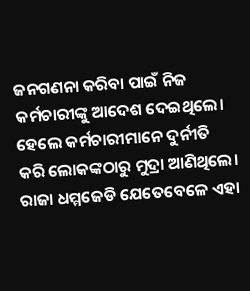ଜନଗଣନା କରିବା ପାଇଁ ନିଜ କର୍ମଚାରୀଙ୍କୁ ଆଦେଶ ଦେଇଥିଲେ। ହେଲେ କର୍ମଚାରୀମାନେ ଦୁର୍ନୀତି କରି ଲୋକଙ୍କଠାରୁ ମୁଦ୍ରା ଆଣିଥିଲେ। ରାଜା ଧମ୍ମଜେଡି ଯେତେବେଳେ ଏହା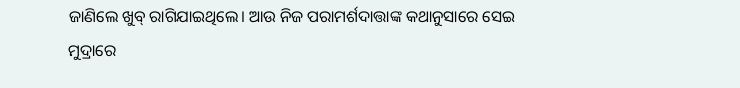ଜାଣିଲେ ଖୁବ୍‌ ରାଗିଯାଇଥିଲେ। ଆଉ ନିଜ ପରାମର୍ଶଦାତ୍ତାଙ୍କ କଥାନୁସାରେ ସେଇ ମୁଦ୍ରାରେ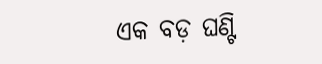ଏକ ବଡ଼ ଘଣ୍ଟି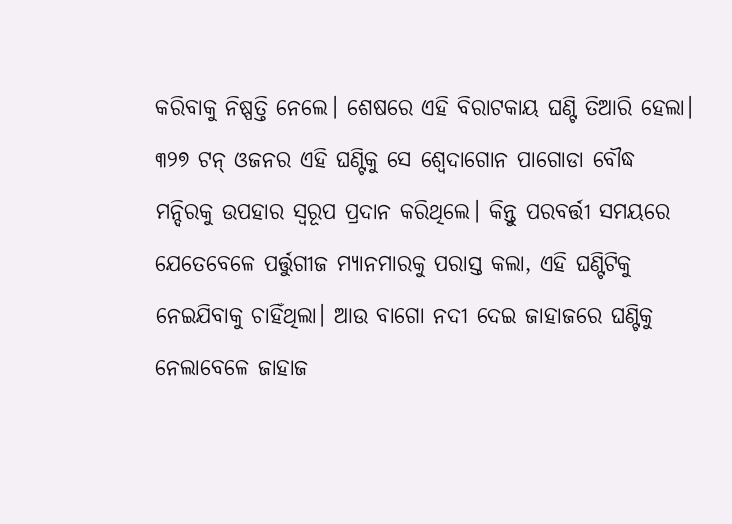କରିବାକୁ ନିଷ୍ପତ୍ତି ନେଲେ। ଶେଷରେ ଏହି ବିରାଟକାୟ ଘଣ୍ଟି ତିଆରି ହେଲା। ୩୨୭ ଟନ୍‌ ଓଜନର ଏହି ଘଣ୍ଟିକୁ ସେ ଶ୍ୱେଦାଗୋନ ପାଗୋଡା ବୌଦ୍ଧ ମନ୍ଦିରକୁ ଉପହାର ସ୍ବରୂପ ପ୍ରଦାନ କରିଥିଲେ। କିନ୍ତୁ ପରବର୍ତ୍ତୀ ସମୟରେ ଯେତେବେଳେ ପର୍ତ୍ତୁଗୀଜ ମ୍ୟାନମାରକୁ ପରାସ୍ତ କଲା, ଏହି ଘଣ୍ଟିଟିକୁ ନେଇଯିବାକୁ ଚାହିଁଥିଲା। ଆଉ ବାଗୋ ନଦୀ ଦେଇ ଜାହାଜରେ ଘଣ୍ଟିକୁ ନେଲାବେଳେ ଜାହାଜ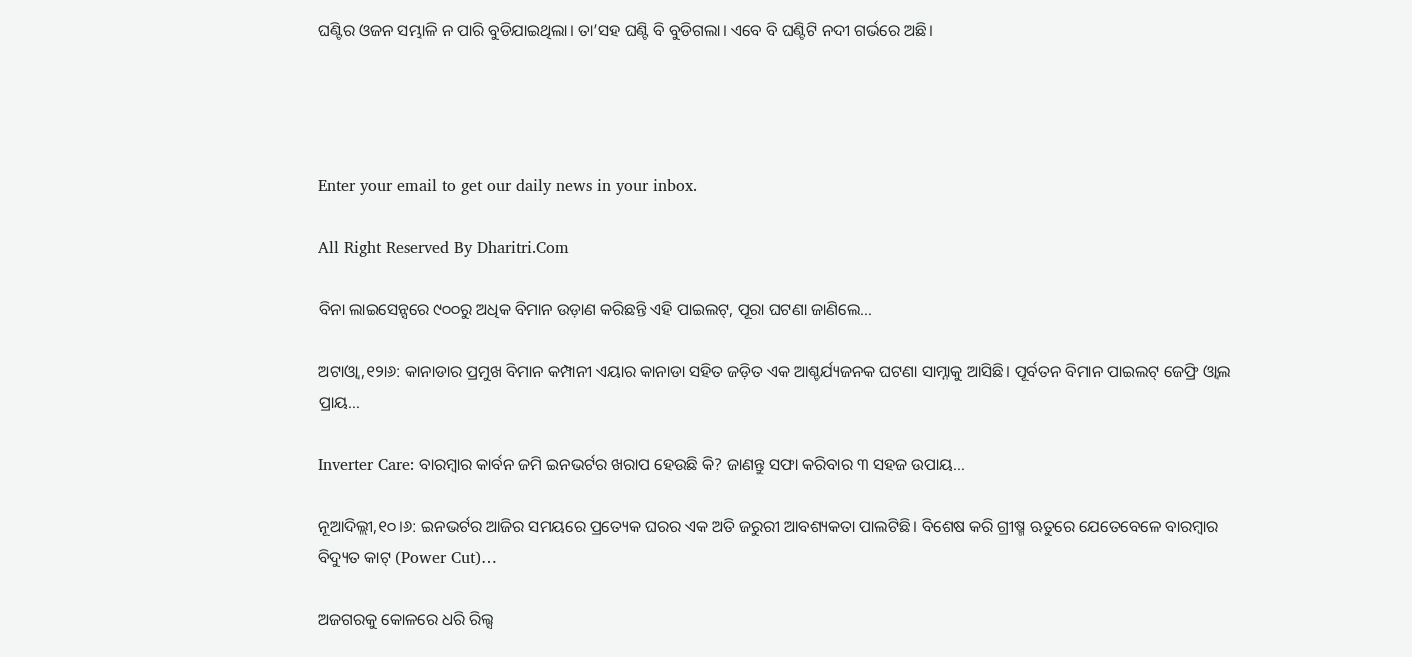ଘଣ୍ଟିର ଓଜନ ସମ୍ଭାଳି ନ ପାରି ବୁଡିଯାଇଥିଲା। ତା’ସହ ଘଣ୍ଟି ବି ବୁଡିଗଲା। ଏବେ ବି ଘଣ୍ଟିଟି ନଦୀ ଗର୍ଭରେ ଅଛି।




Enter your email to get our daily news in your inbox.

All Right Reserved By Dharitri.Com

ବିନା ଲାଇସେନ୍ସରେ ୯୦୦ରୁ ଅଧିକ ବିମାନ ଉଡ଼ାଣ କରିଛନ୍ତି ଏହି ପାଇଲଟ୍‌, ପୂରା ଘଟଣା ଜାଣିଲେ…

ଅଟାଓ୍ବା,୧୨ା୬: କାନାଡାର ପ୍ରମୁଖ ବିମାନ କମ୍ପାନୀ ଏୟାର କାନାଡା ସହିତ ଜଡ଼ିତ ଏକ ଆଶ୍ଚର୍ଯ୍ୟଜନକ ଘଟଣା ସାମ୍ନାକୁ ଆସିଛି। ପୂର୍ବତନ ବିମାନ ପାଇଲଟ୍‌ ଜେଫ୍ରି ଓ୍ବାଲ ପ୍ରାୟ…

Inverter Care: ବାରମ୍ବାର କାର୍ବନ ଜମି ଇନଭର୍ଟର ଖରାପ ହେଉଛି କି? ଜାଣନ୍ତୁ ସଫା କରିବାର ୩ ସହଜ ଉପାୟ…

ନୂଆଦିଲ୍ଲୀ,୧୦।୬: ଇନଭର୍ଟର ଆଜିର ସମୟରେ ପ୍ରତ୍ୟେକ ଘରର ଏକ ଅତି ଜରୁରୀ ଆବଶ୍ୟକତା ପାଲଟିଛି। ବିଶେଷ କରି ଗ୍ରୀଷ୍ମ ଋତୁରେ ଯେତେବେଳେ ବାରମ୍ବାର ବିଦ୍ୟୁତ କାଟ୍ (Power Cut)…

ଅଜଗରକୁ କୋଳରେ ଧରି ରିଲ୍ସ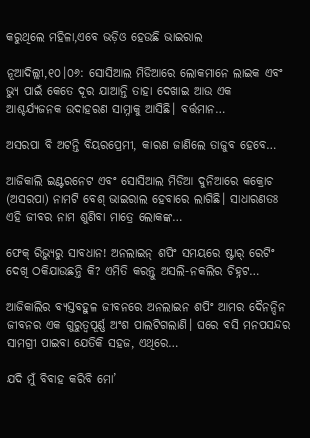କରୁଥିଲେ ମହିଳା,ଏବେ ଭଡ଼ିଓ ହେଉଛି ଭାଇରାଲ

ନୂଆଦିଲ୍ଲୀ,୧୦।୦୬: ସୋସିଆଲ ମିଡିଆରେ ଲୋକମାନେ ଲାଇକ ଏବଂ ଭ୍ୟୁ ପାଇଁ କେତେ ଦୂର ଯାଆନ୍ତି ତାହା ଦେଖାଇ ଆଉ ଏକ ଆଶ୍ଚର୍ଯ୍ୟଜନକ ଉଦାହରଣ ସାମ୍ନାକୁ ଆସିଛି। ବର୍ତ୍ତମାନ…

ଅସରପା ବି ଅଟନ୍ତି ବିୟରପ୍ରେମୀ, କାରଣ ଜାଣିଲେ ତାଜୁବ ହେବେ…

ଆଜିକାଲି ଇଣ୍ଟରନେଟ ଏବଂ ସୋସିଆଲ ମିଡିଆ ଦୁନିଆରେ କକ୍ରୋଚ (ଅସରପା) ନାମଟି ବେଶ୍‌ ଭାଇରାଲ ହେବାରେ ଲାଗିଛି। ସାଧାରଣତଃ ଏହି ଜୀବର ନାମ ଶୁଣିବା ମାତ୍ରେ ଲୋକଙ୍କ…

ଫେକ୍ ରିଭ୍ୟୁରୁ ସାବଧାନ! ଅନଲାଇନ୍ ଶପିଂ ସମୟରେ ଷ୍ଟାର୍ ରେଟିଂ ଦେଖି ଠକିଯାଉଛନ୍ତି କି? ଏମିତି କରନ୍ତୁ ଅସଲି-ନକଲିର ଚିହ୍ନଟ…

ଆଜିକାଲିର ବ୍ୟସ୍ତବହୁଳ ଜୀବନରେ ଅନଲାଇନ ଶପିଂ ଆମର ଦୈନନ୍ଦିନ ଜୀବନର ଏକ ଗୁରୁତ୍ୱପୂର୍ଣ୍ଣ ଅଂଶ ପାଲଟିଗଲାଣି। ଘରେ ବସି ମନପସନ୍ଦର ସାମଗ୍ରୀ ପାଇବା ଯେତିକି ସହଜ, ଏଥିରେ…

ଯଦି ମୁଁ ବିବାହ କରିବି ମୋ’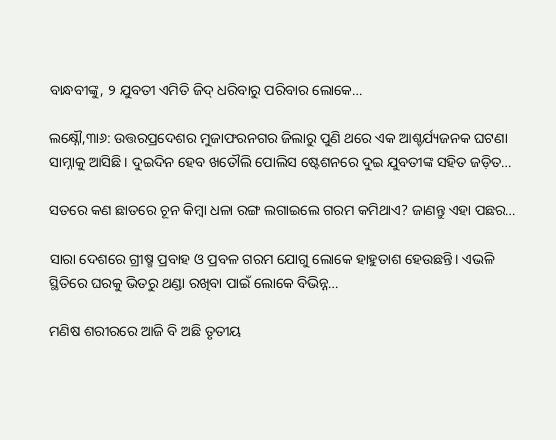ବାନ୍ଧବୀଙ୍କୁ, ୨ ଯୁବତୀ ଏମିତି ଜିଦ୍‌ ଧରିବାରୁ ପରିବାର ଲୋକେ…

ଲକ୍ଷ୍ନୌ,୩ା୬: ଉତ୍ତରପ୍ରଦେଶର ମୁଜାଫରନଗର ଜିଲାରୁ ପୁଣି ଥରେ ଏକ ଆଶ୍ଚର୍ଯ୍ୟଜନକ ଘଟଣା ସାମ୍ନାକୁ ଆସିଛି। ଦୁଇଦିନ ହେବ ଖତୌଲି ପୋଲିସ ଷ୍ଟେଶନରେ ଦୁଇ ଯୁବତୀଙ୍କ ସହିତ ଜଡ଼ିତ…

ସତରେ କଣ ଛାତରେ ଚୂନ କିମ୍ବା ଧଳା ରଙ୍ଗ ଲଗାଇଲେ ଗରମ କମିଥାଏ? ଜାଣନ୍ତୁ ଏହା ପଛର…

ସାରା ଦେଶରେ ଗ୍ରୀଷ୍ମ ପ୍ରବାହ ଓ ପ୍ରବଳ ଗରମ ଯୋଗୁ ଲୋକେ ହାହୁତାଶ ହେଉଛନ୍ତି। ଏଭଳି ସ୍ଥିତିରେ ଘରକୁ ଭିତରୁ ଥଣ୍ଡା ରଖିବା ପାଇଁ ଲୋକେ ବିଭିନ୍ନ…

ମଣିଷ ଶରୀରରେ ଆଜି ବି ଅଛି ତୃତୀୟ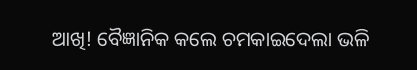ଆଖି! ବୈଜ୍ଞାନିକ କଲେ ଚମକାଇଦେଲା ଭଳି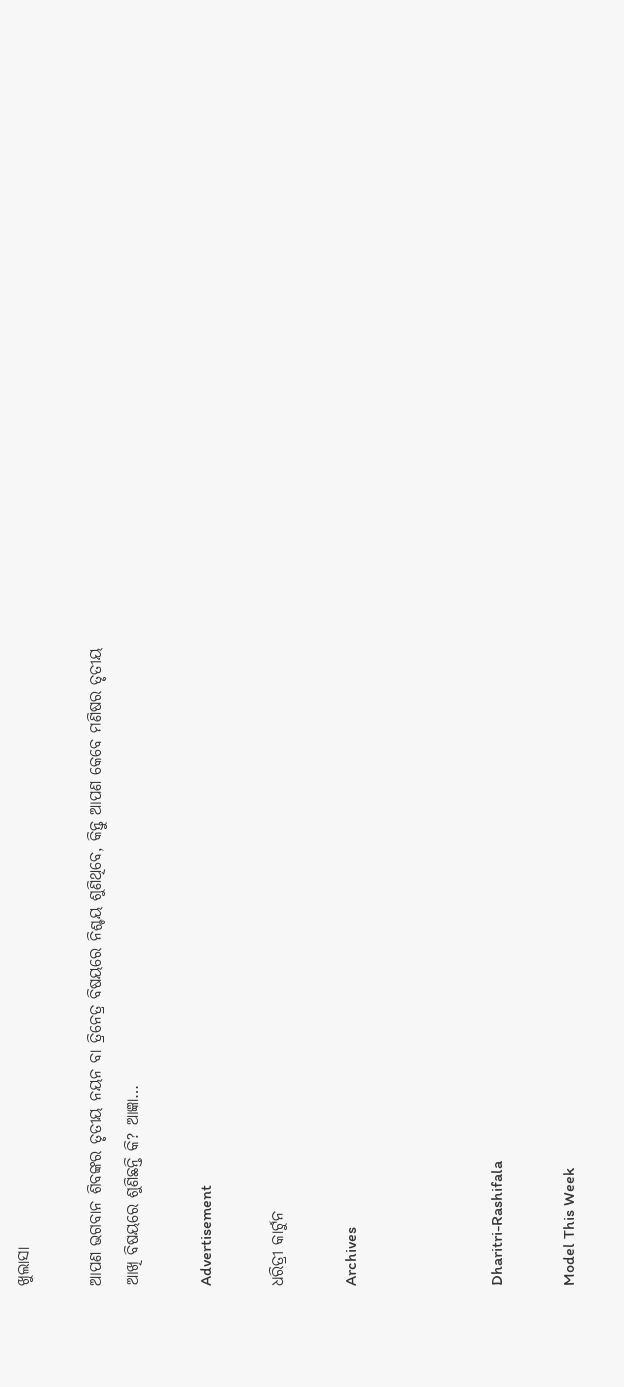ଖୁଲାସା

ଆପଣ ଭଗବାନ ଶିବଙ୍କର ତୃତୀୟ ନୟନ ବା ତ୍ରିନେତ୍ର ବିଷୟରେ ନିଶ୍ଚୟ ଶୁଣିଥିବେ, କିନ୍ତୁ ଆପଣ କେବେ ମଣିଷର ତୃତୀୟ ଆଖି ବିଷୟରେ ଶୁଣିଛନ୍ତି କି? ଆଜ୍ଞା…

Advertisement

ଧରିତ୍ରୀ କାର୍ଟୁନ

Archives



Dharitri-Rashifala

Model This Week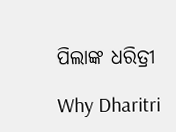ପିଲାଙ୍କ ଧରିତ୍ରୀ

Why Dharitri